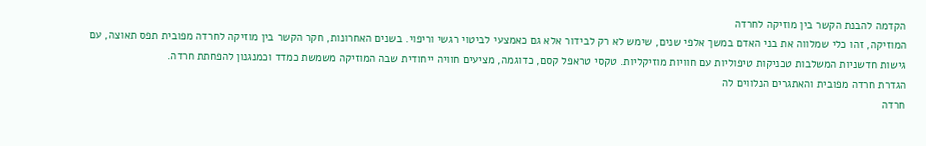הקדמה להבנת הקשר בין מוזיקה לחרדה
המוזיקה, זהו כלי שמלווה את בני האדם במשך אלפי שנים, שימש לא רק לבידור אלא גם כאמצעי לביטוי רגשי וריפוי. בשנים האחרונות, חקר הקשר בין מוזיקה לחרדה מפובית תפס תאוצה, עם גישות חדשניות המשלבות טכניקות טיפוליות עם חוויות מוזיקליות. טקסי טראפל קסם, כדוגמה, מציעים חוויה ייחודית שבה המוזיקה משמשת כמדד וכמנגנון להפחתת חרדה.
הגדרת חרדה מפובית והאתגרים הנלווים לה
חרדה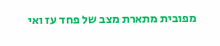מפובית מתארת מצב של פחד עז ואי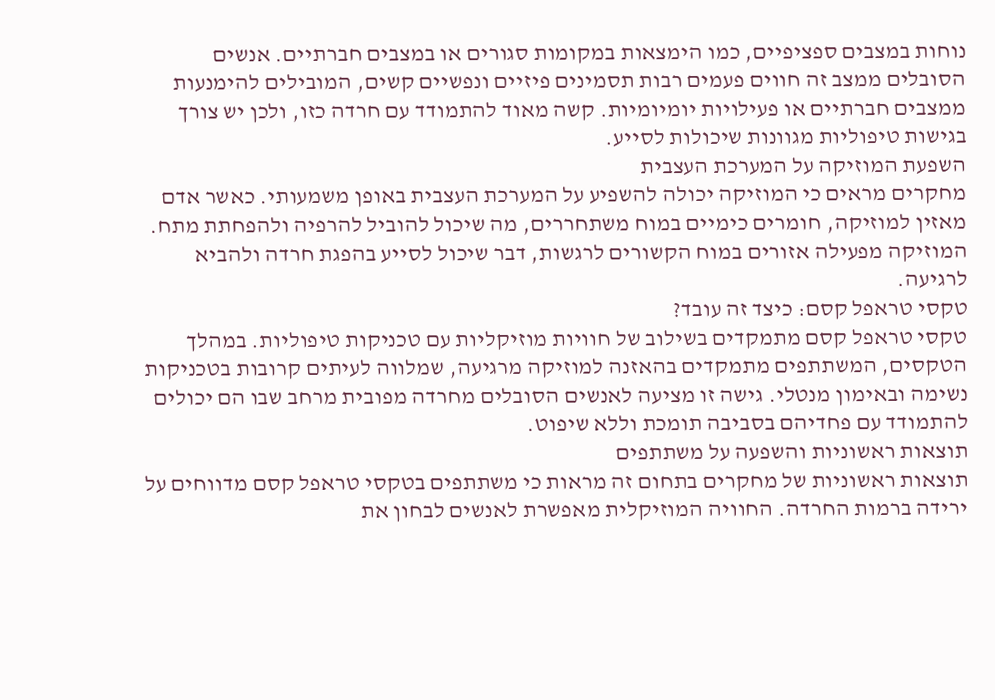נוחות במצבים ספציפיים, כמו הימצאות במקומות סגורים או במצבים חברתיים. אנשים הסובלים ממצב זה חווים פעמים רבות תסמינים פיזיים ונפשיים קשים, המובילים להימנעות ממצבים חברתיים או פעילויות יומיומיות. קשה מאוד להתמודד עם חרדה כזו, ולכן יש צורך בגישות טיפוליות מגוונות שיכולות לסייע.
השפעת המוזיקה על המערכת העצבית
מחקרים מראים כי המוזיקה יכולה להשפיע על המערכת העצבית באופן משמעותי. כאשר אדם מאזין למוזיקה, חומרים כימיים במוח משתחררים, מה שיכול להוביל להרפיה ולהפחתת מתח. המוזיקה מפעילה אזורים במוח הקשורים לרגשות, דבר שיכול לסייע בהפגת חרדה ולהביא לרגיעה.
טקסי טראפל קסם: כיצד זה עובד?
טקסי טראפל קסם מתמקדים בשילוב של חוויות מוזיקליות עם טכניקות טיפוליות. במהלך הטקסים, המשתתפים מתמקדים בהאזנה למוזיקה מרגיעה, שמלווה לעיתים קרובות בטכניקות נשימה ובאימון מנטלי. גישה זו מציעה לאנשים הסובלים מחרדה מפובית מרחב שבו הם יכולים להתמודד עם פחדיהם בסביבה תומכת וללא שיפוט.
תוצאות ראשוניות והשפעה על משתתפים
תוצאות ראשוניות של מחקרים בתחום זה מראות כי משתתפים בטקסי טראפל קסם מדווחים על ירידה ברמות החרדה. החוויה המוזיקלית מאפשרת לאנשים לבחון את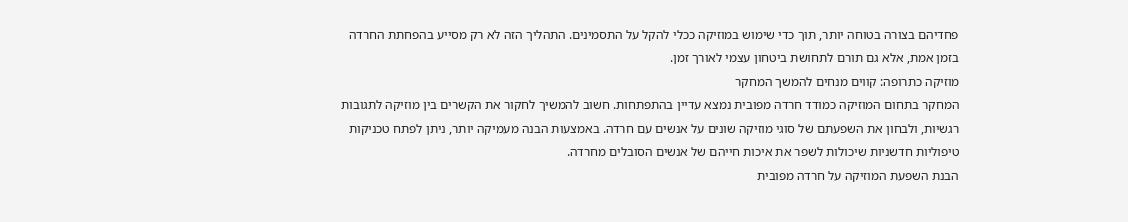פחדיהם בצורה בטוחה יותר, תוך כדי שימוש במוזיקה ככלי להקל על התסמינים. התהליך הזה לא רק מסייע בהפחתת החרדה בזמן אמת, אלא גם תורם לתחושת ביטחון עצמי לאורך זמן.
מוזיקה כתרופה: קווים מנחים להמשך המחקר
המחקר בתחום המוזיקה כמודד חרדה מפובית נמצא עדיין בהתפתחות. חשוב להמשיך לחקור את הקשרים בין מוזיקה לתגובות רגשיות, ולבחון את השפעתם של סוגי מוזיקה שונים על אנשים עם חרדה. באמצעות הבנה מעמיקה יותר, ניתן לפתח טכניקות טיפוליות חדשניות שיכולות לשפר את איכות חייהם של אנשים הסובלים מחרדה.
הבנת השפעת המוזיקה על חרדה מפובית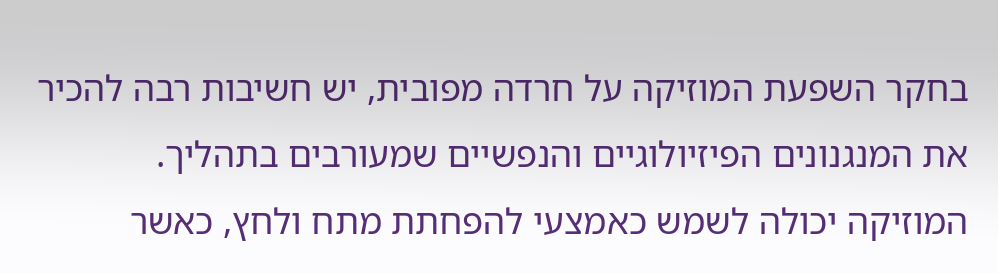בחקר השפעת המוזיקה על חרדה מפובית, יש חשיבות רבה להכיר את המנגנונים הפיזיולוגיים והנפשיים שמעורבים בתהליך. המוזיקה יכולה לשמש כאמצעי להפחתת מתח ולחץ, כאשר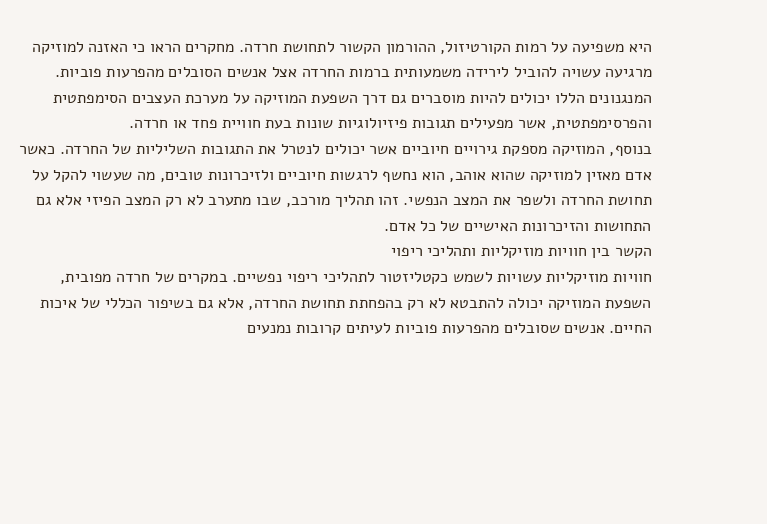היא משפיעה על רמות הקורטיזול, ההורמון הקשור לתחושת חרדה. מחקרים הראו כי האזנה למוזיקה מרגיעה עשויה להוביל לירידה משמעותית ברמות החרדה אצל אנשים הסובלים מהפרעות פוביות. המנגנונים הללו יכולים להיות מוסברים גם דרך השפעת המוזיקה על מערכת העצבים הסימפתטית והפרסימפתטית, אשר מפעילים תגובות פיזיולוגיות שונות בעת חוויית פחד או חרדה.
בנוסף, המוזיקה מספקת גירויים חיוביים אשר יכולים לנטרל את התגובות השליליות של החרדה. כאשר אדם מאזין למוזיקה שהוא אוהב, הוא נחשף לרגשות חיוביים ולזיכרונות טובים, מה שעשוי להקל על תחושת החרדה ולשפר את המצב הנפשי. זהו תהליך מורכב, שבו מתערב לא רק המצב הפיזי אלא גם התחושות והזיכרונות האישיים של כל אדם.
הקשר בין חוויות מוזיקליות ותהליכי ריפוי
חוויות מוזיקליות עשויות לשמש כקטליזטור לתהליכי ריפוי נפשיים. במקרים של חרדה מפובית, השפעת המוזיקה יכולה להתבטא לא רק בהפחתת תחושת החרדה, אלא גם בשיפור הכללי של איכות החיים. אנשים שסובלים מהפרעות פוביות לעיתים קרובות נמנעים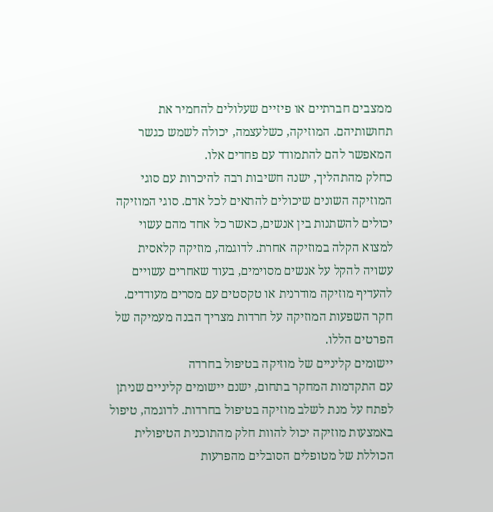ממצבים חברתיים או פיזיים שעלולים להחמיר את תחושותיהם. המוזיקה, כשלעצמה, יכולה לשמש כגשר המאפשר להם להתמודד עם פחדים אלו.
כחלק מהתהליך, ישנה חשיבות רבה להיכרות עם סוגי המוזיקה השונים שיכולים להתאים לכל אדם. סוגי המוזיקה יכולים להשתנות בין אנשים, כאשר כל אחד מהם עשוי למצוא הקלה במוזיקה אחרת. לדוגמה, מוזיקה קלאסית עשויה להקל על אנשים מסוימים, בעוד שאחרים עשויים להעדיף מוזיקה מודרנית או טקסטים עם מסרים מעודדים. חקר השפעות המוזיקה על חרדות מצריך הבנה מעמיקה של הפרטים הללו.
יישומים קליניים של מוזיקה בטיפול בחרדה
עם התקדמות המחקר בתחום, ישנם יישומים קליניים שניתן לפתח על מנת לשלב מוזיקה בטיפול בחרדות. לדוגמה, טיפול באמצעות מוזיקה יכול להוות חלק מהתוכנית הטיפולית הכוללת של מטופלים הסובלים מהפרעות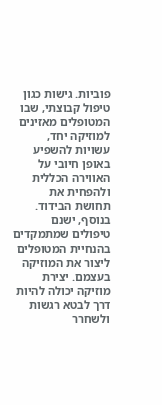פוביות. גישות כגון טיפול קבוצתי, שבו המטופלים מאזינים למוזיקה יחד, עשויות להשפיע באופן חיובי על האווירה הכללית ולהפחית את תחושת הבידוד.
בנוסף, ישנם טיפולים שמתמקדים בהנחיית המטופלים ליצור את המוזיקה בעצמם. יצירת מוזיקה יכולה להיות דרך לבטא רגשות ולשחרר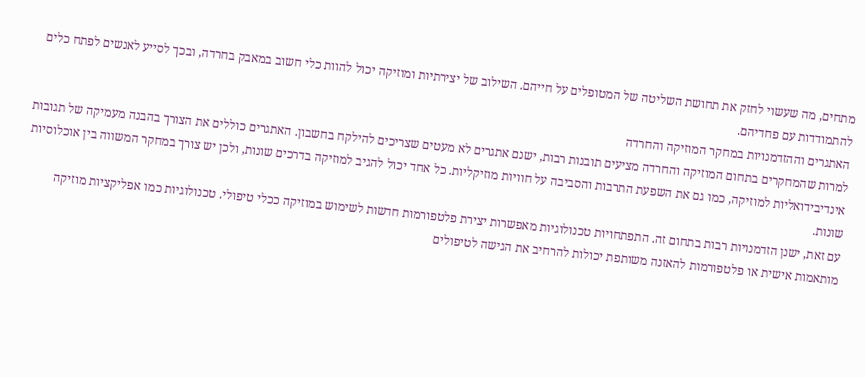מתחים, מה שעשוי לחזק את תחושת השליטה של המטופלים על חייהם. השילוב של יצירתיות ומוזיקה יכול להוות כלי חשוב במאבק בחרדה, ובכך לסייע לאנשים לפתח כלים להתמודדות עם פחדיהם.
האתגרים וההזדמנויות במחקר המוזיקה והחרדה
למרות שהמחקרים בתחום המוזיקה והחרדה מציעים תובנות רבות, ישנם אתגרים לא מעטים שצריכים להילקח בחשבון. האתגרים כוללים את הצורך בהבנה מעמיקה של תגובות אינדיבידואליות למוזיקה, כמו גם את השפעת התרבות והסביבה על חוויות מוזיקליות. כל אחד יכול להגיב למוזיקה בדרכים שונות, ולכן יש צורך במחקר המשווה בין אוכלוסיות שונות.
עם זאת, ישנן הזדמנויות רבות בתחום זה. התפתחויות טכנולוגיות מאפשרות יצירת פלטפורמות חדשות לשימוש במוזיקה ככלי טיפולי. טכנולוגיות כמו אפליקציות מוזיקה מותאמות אישית או פלטפורמות להאזנה משותפת יכולות להרחיב את הגישה לטיפולים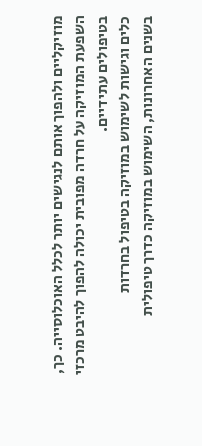מוזיקליים ולהפוך אותם לנגישים יותר לכלל האוכלוסייה. כך, השפעת המוזיקה על חרדה מפובית יכולה להפוך להיבט מרכזי בטיפולים עתידיים.
כלים וגישות לשימוש במוזיקה בטיפול בחרדות
בשנים האחרונות, השימוש במוזיקה כדרך טיפולית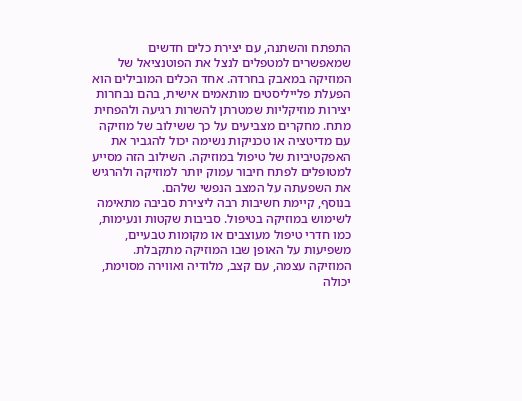התפתח והשתנה, עם יצירת כלים חדשים שמאפשרים למטפלים לנצל את הפוטנציאל של המוזיקה במאבק בחרדה. אחד הכלים המובילים הוא הפעלת פלייליסטים מותאמים אישית, בהם נבחרות יצירות מוזיקליות שמטרתן להשרות רגיעה ולהפחית מתח. מחקרים מצביעים על כך ששילוב של מוזיקה עם מדיטציה או טכניקות נשימה יכול להגביר את האפקטיביות של טיפול במוזיקה. השילוב הזה מסייע למטופלים לפתח חיבור עמוק יותר למוזיקה ולהרגיש את השפעתה על המצב הנפשי שלהם.
בנוסף, קיימת חשיבות רבה ליצירת סביבה מתאימה לשימוש במוזיקה בטיפול. סביבות שקטות ונעימות, כמו חדרי טיפול מעוצבים או מקומות טבעיים, משפיעות על האופן שבו המוזיקה מתקבלת. המוזיקה עצמה, עם קצב, מלודיה ואווירה מסוימת, יכולה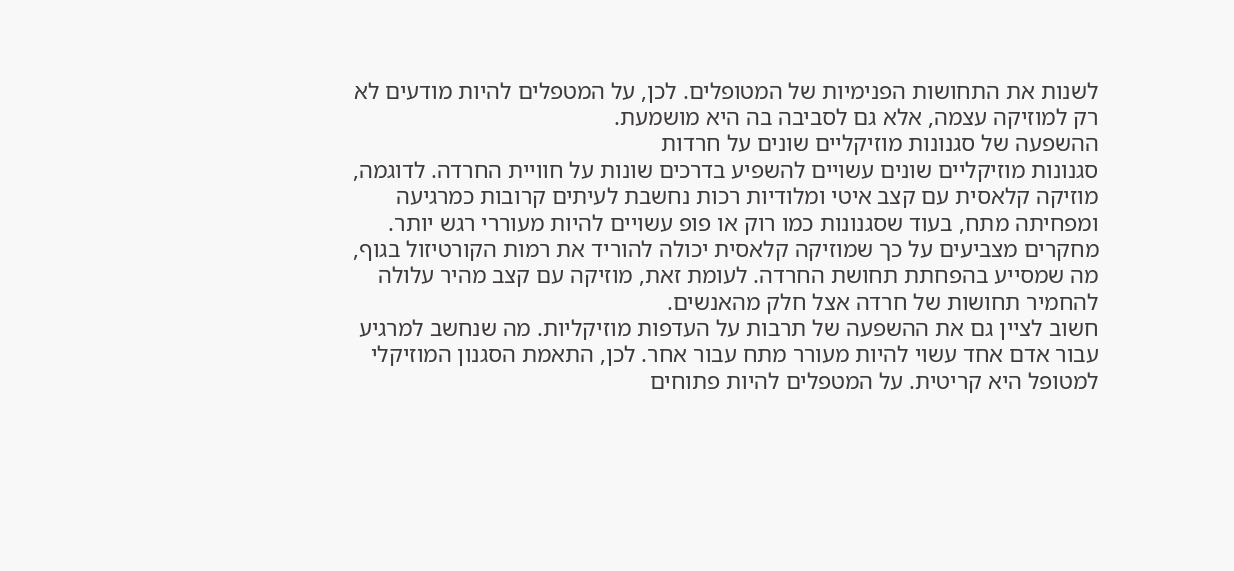לשנות את התחושות הפנימיות של המטופלים. לכן, על המטפלים להיות מודעים לא רק למוזיקה עצמה, אלא גם לסביבה בה היא מושמעת.
ההשפעה של סגנונות מוזיקליים שונים על חרדות
סגנונות מוזיקליים שונים עשויים להשפיע בדרכים שונות על חוויית החרדה. לדוגמה, מוזיקה קלאסית עם קצב איטי ומלודיות רכות נחשבת לעיתים קרובות כמרגיעה ומפחיתה מתח, בעוד שסגנונות כמו רוק או פופ עשויים להיות מעוררי רגש יותר. מחקרים מצביעים על כך שמוזיקה קלאסית יכולה להוריד את רמות הקורטיזול בגוף, מה שמסייע בהפחתת תחושת החרדה. לעומת זאת, מוזיקה עם קצב מהיר עלולה להחמיר תחושות של חרדה אצל חלק מהאנשים.
חשוב לציין גם את ההשפעה של תרבות על העדפות מוזיקליות. מה שנחשב למרגיע עבור אדם אחד עשוי להיות מעורר מתח עבור אחר. לכן, התאמת הסגנון המוזיקלי למטופל היא קריטית. על המטפלים להיות פתוחים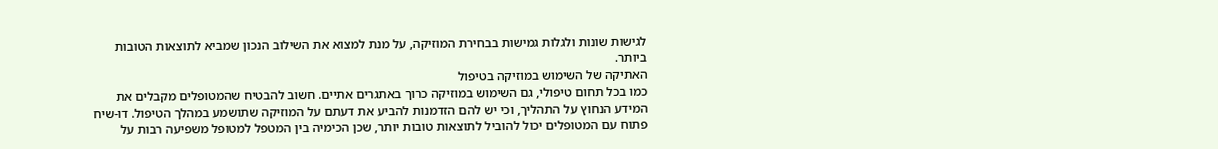לגישות שונות ולגלות גמישות בבחירת המוזיקה, על מנת למצוא את השילוב הנכון שמביא לתוצאות הטובות ביותר.
האתיקה של השימוש במוזיקה בטיפול
כמו בכל תחום טיפולי, גם השימוש במוזיקה כרוך באתגרים אתיים. חשוב להבטיח שהמטופלים מקבלים את המידע הנחוץ על התהליך, וכי יש להם הזדמנות להביע את דעתם על המוזיקה שתושמע במהלך הטיפול. דו-שיח פתוח עם המטופלים יכול להוביל לתוצאות טובות יותר, שכן הכימיה בין המטפל למטופל משפיעה רבות על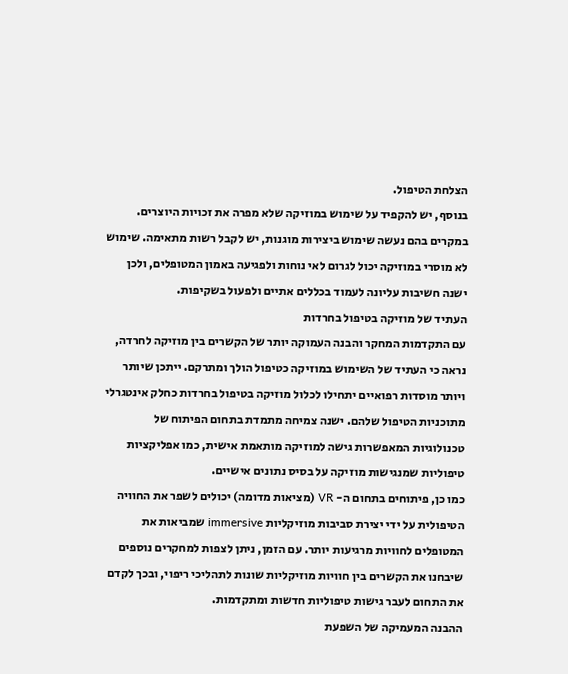הצלחת הטיפול.
בנוסף, יש להקפיד על שימוש במוזיקה שלא מפרה את זכויות היוצרים. במקרים בהם נעשה שימוש ביצירות מוגנות, יש לקבל רשות מתאימה. שימוש לא מוסרי במוזיקה יכול לגרום לאי נוחות ולפגיעה באמון המטופלים, ולכן ישנה חשיבות עליונה לעמוד בכללים אתיים ולפעול בשקיפות.
העתיד של מוזיקה בטיפול בחרדות
עם התקדמות המחקר והבנה העמוקה יותר של הקשרים בין מוזיקה לחרדה, נראה כי העתיד של השימוש במוזיקה כטיפול הולך ומתרקם. ייתכן שיותר ויותר מוסדות רפואיים יתחילו לכלול מוזיקה בטיפול בחרדות כחלק אינטגרלי מתוכניות הטיפול שלהם. ישנה צמיחה מתמדת בתחום הפיתוח של טכנולוגיות המאפשרות גישה למוזיקה מותאמת אישית, כמו אפליקציות טיפוליות שמנגישות מוזיקה על בסיס נתונים אישיים.
כמו כן, פיתוחים בתחום ה- VR (מציאות מדומה) יכולים לשפר את החוויה הטיפולית על ידי יצירת סביבות מוזיקליות immersive שמביאות את המטופלים לחוויות מרגיעות יותר. עם הזמן, ניתן לצפות למחקרים נוספים שיבחנו את הקשרים בין חוויות מוזיקליות שונות לתהליכי ריפוי, ובכך לקדם את התחום לעבר גישות טיפוליות חדשות ומתקדמות.
ההבנה המעמיקה של השפעת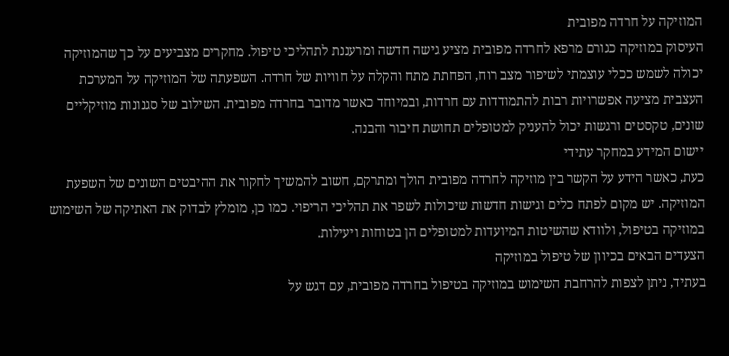המוזיקה על חרדה מפובית
העיסוק במוזיקה כגורם מרפא לחרדה מפובית מציע גישה חדשה ומרעננת לתהליכי טיפול. מחקרים מצביעים על כך שהמוזיקה יכולה לשמש ככלי עוצמתי לשיפור מצב רוח, הפחתת מתח והקלה על חוויות של חרדה. השפעתה של המוזיקה על המערכת העצבית מציעה אפשרויות רבות להתמודדות עם חרדות, ובמיוחד כאשר מדובר בחרדה מפובית. השילוב של סגנונות מוזיקליים שונים, טקסטים ורגשות יכול להעניק למטופלים תחושת חיבור והבנה.
יישום המידע במחקר עתידי
כעת, כאשר הידע על הקשר בין מוזיקה לחרדה מפובית הולך ומתרקם, חשוב להמשיך לחקור את ההיבטים השונים של השפעת המוזיקה. יש מקום לפתח כלים וגישות חדשות שיכולות לשפר את תהליכי הריפוי. כמו כן, מומלץ לבדוק את האתיקה של השימוש במוזיקה בטיפול, ולוודא שהשיטות המיועדות למטופלים הן בטוחות ויעילות.
הצעדים הבאים בכיוון של טיפול במוזיקה
בעתיד, ניתן לצפות להרחבת השימוש במוזיקה בטיפול בחרדה מפובית, עם דגש על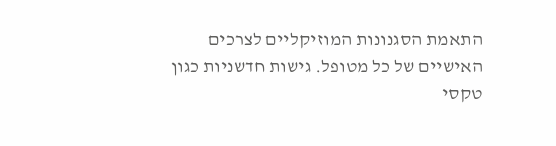התאמת הסגנונות המוזיקליים לצרכים האישיים של כל מטופל. גישות חדשניות כגון טקסי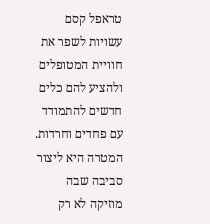טראפל קסם עשויות לשפר את חוויית המטופלים ולהציע להם כלים חדשים להתמודד עם פחדים וחרדות. המטרה היא ליצור סביבה שבה מוזיקה לא רק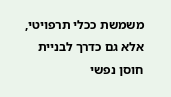משמשת ככלי תרפויטי, אלא גם כדרך לבניית חוסן נפשי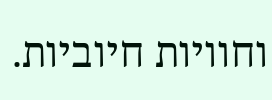וחוויות חיוביות.